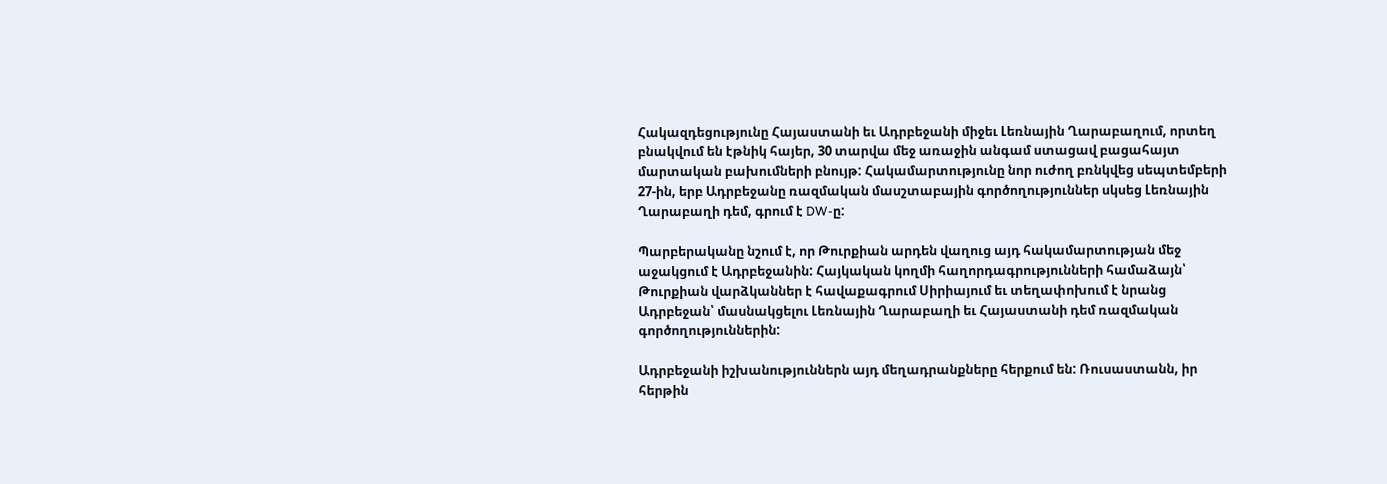Հակազդեցությունը Հայաստանի եւ Ադրբեջանի միջեւ Լեռնային Ղարաբաղում, որտեղ բնակվում են էթնիկ հայեր, 30 տարվա մեջ առաջին անգամ ստացավ բացահայտ մարտական բախումների բնույթ: Հակամարտությունը նոր ուժող բռնկվեց սեպտեմբերի 27-ին, երբ Ադրբեջանը ռազմական մասշտաբային գործողություններ սկսեց Լեռնային Ղարաբաղի դեմ, գրում է DW-ը:

Պարբերականը նշում է, որ Թուրքիան արդեն վաղուց այդ հակամարտության մեջ աջակցում է Ադրբեջանին: Հայկական կողմի հաղորդագրությունների համաձայն՝ Թուրքիան վարձկաններ է հավաքագրում Սիրիայում եւ տեղափոխում է նրանց Ադրբեջան՝ մասնակցելու Լեռնային Ղարաբաղի եւ Հայաստանի դեմ ռազմական գործողություններին:

Ադրբեջանի իշխանություններն այդ մեղադրանքները հերքում են: Ռուսաստանն, իր հերթին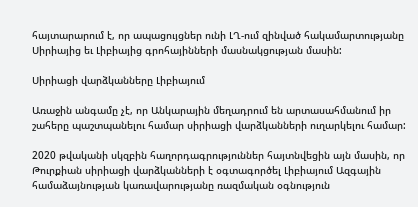հայտարարում է, որ ապացույցներ ունի ԼՂ-ում զինված հակամարտությանը Սիրիայից եւ Լիբիայից գրոհայինների մասնակցության մասին:

Սիրիացի վարձկանները Լիբիայում

Առաջին անգամը չէ, որ Անկարային մեղադրում են արտասահմանում իր շահերը պաշտպանելու համար սիրիացի վարձկանների ուղարկելու համար:

2020 թվականի սկզբին հաղորդագրություններ հայտնվեցին այն մասին, որ Թուրքիան սիրիացի վարձկանների է օգտագործել Լիբիայում Ազգային համաձայնության կառավարությանը ռազմական օգնություն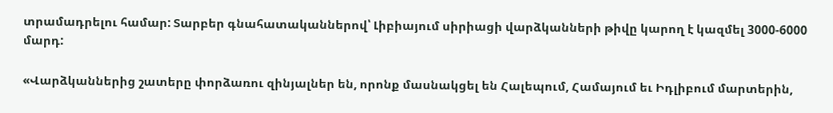տրամադրելու համար: Տարբեր գնահատականներով՝ Լիբիայում սիրիացի վարձկանների թիվը կարող է կազմել 3000-6000 մարդ:

«Վարձկաններից շատերը փորձառու զինյալներ են, որոնք մասնակցել են Հալեպում, Համայում եւ Իդլիբում մարտերին,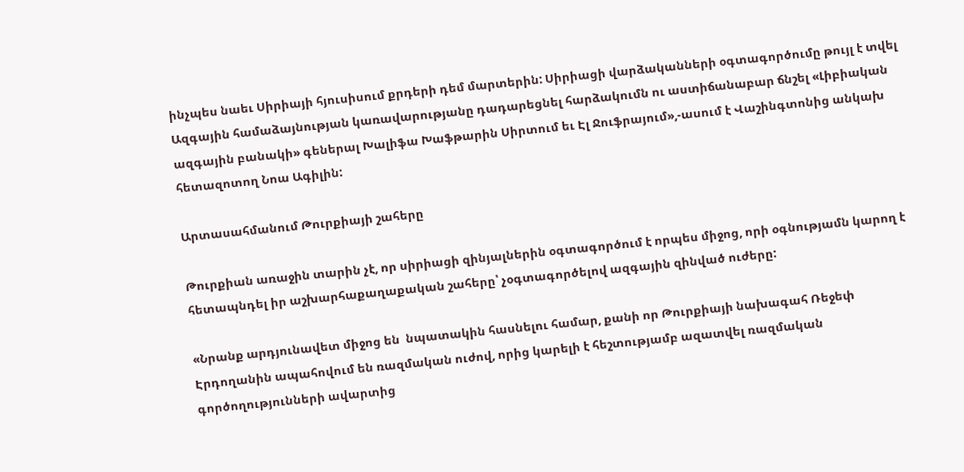ինչպես նաեւ Սիրիայի հյուսիսում քրդերի դեմ մարտերին: Սիրիացի վարձականների օգտագործումը թույլ է տվել Ազգային համաձայնության կառավարությանը դադարեցնել հարձակումն ու աստիճանաբար ճնշել «Լիբիական ազգային բանակի» գեներալ Խալիֆա Խաֆթարին Սիրտում եւ Էլ Ջուֆրայում»,-ասում է Վաշինգտոնից անկախ հետազոտող Նոա Ագիլին:

Արտասահմանում Թուրքիայի շահերը

Թուրքիան առաջին տարին չէ, որ սիրիացի զինյալներին օգտագործում է որպես միջոց, որի օգնությամն կարող է հետապնդել իր աշխարհաքաղաքական շահերը՝ չօգտագործելով ազգային զինված ուժերը:

«Նրանք արդյունավետ միջոց են  նպատակին հասնելու համար, քանի որ Թուրքիայի նախագահ Ռեջեփ Էրդողանին ապահովում են ռազմական ուժով, որից կարելի է հեշտությամբ ազատվել ռազմական գործողությունների ավարտից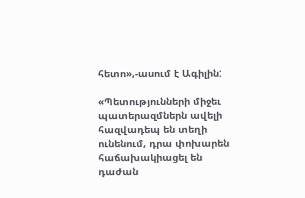հետո»,-ասում է Ագիլին:

«Պետությունների միջեւ պատերազմներն ավելի հազվադեպ են տեղի ունենում, դրա փոխարեն հաճախակիացել են դաժան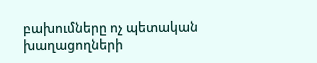բախումները ոչ պետական խաղացողների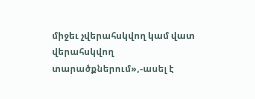միջեւ չվերահսկվող կամ վատ վերահսկվող տարածքներում»,-ասել է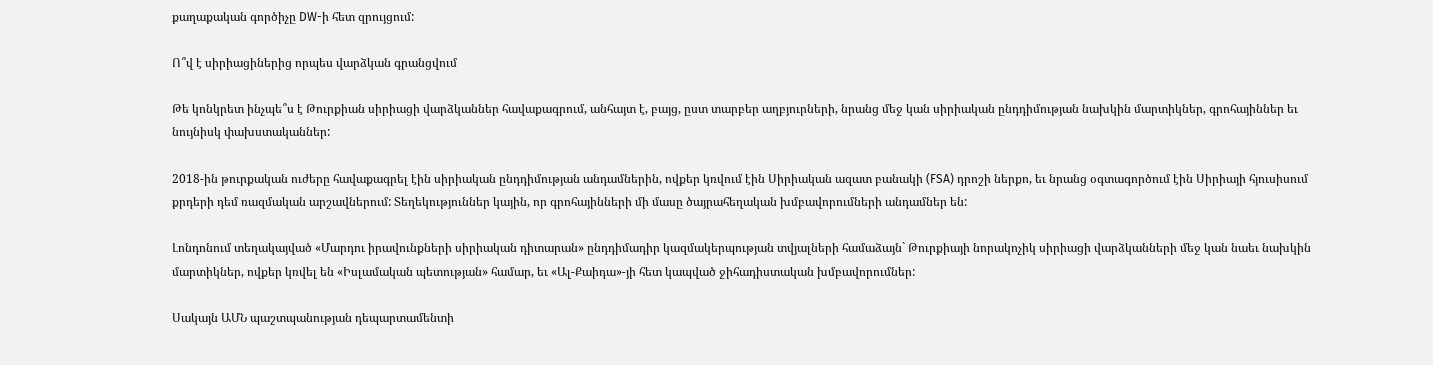քաղաքական գործիչը DW-ի հետ զրույցում:

Ո՞վ է սիրիացիներից որպես վարձկան գրանցվում

Թե կոնկրետ ինչպե՞ս է Թուրքիան սիրիացի վարձկաններ հավաքագրում, անհայտ է, բայց, ըստ տարբեր աղբյուրների, նրանց մեջ կան սիրիական ընդդիմության նախկին մարտիկներ, գրոհայիններ եւ նույնիսկ փախստականներ:

2018-ին թուրքական ուժերը հավաքագրել էին սիրիական ընդդիմության անդամներին, ովքեր կռվում էին Սիրիական ազատ բանակի (FSA) դրոշի ներքո, եւ նրանց օգտագործում էին Սիրիայի հյուսիսում քրդերի դեմ ռազմական արշավներում: Տեղեկություններ կային, որ գրոհայինների մի մասը ծայրահեղական խմբավորումների անդամներ են:

Լոնդոնում տեղակայված «Մարդու իրավունքների սիրիական դիտարան» ընդդիմադիր կազմակերպության տվյալների համաձայն` Թուրքիայի նորակոչիկ սիրիացի վարձկանների մեջ կան նաեւ նախկին մարտիկներ, ովքեր կռվել են «Իսլամական պետության» համար, եւ «Ալ-Քաիդա»-յի հետ կապված ջիհադիստական խմբավորումներ:

Սակայն ԱՄՆ պաշտպանության դեպարտամենտի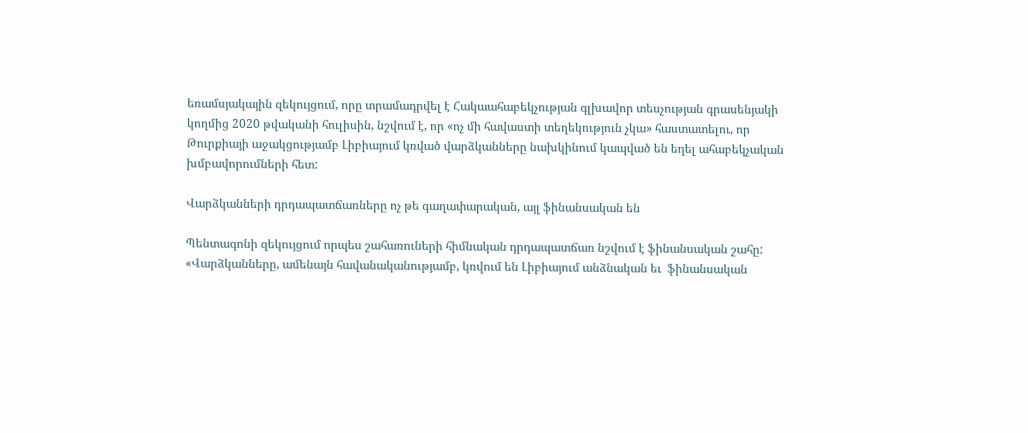եռամսյակային զեկույցում, որը տրամադրվել է Հակաահաբեկչության գլխավոր տեսչության գրասենյակի կողմից 2020 թվականի հուլիսին, նշվում է, որ «ոչ մի հավաստի տեղեկություն չկա» հաստատելու, որ Թուրքիայի աջակցությամբ Լիբիայում կռված վարձկանները նախկինում կապված են եղել ահաբեկչական խմբավորումների հետ:

Վարձկանների դրդապատճառները ոչ թե գաղափարական, այլ ֆինանսական են

Պենտագոնի զեկույցում որպես շահառուների հիմնական դրդապատճառ նշվում է ֆինանսական շահը: «Վարձկանները, ամենայն հավանականությամբ, կռվում են Լիբիայում անձնական եւ  ֆինանսական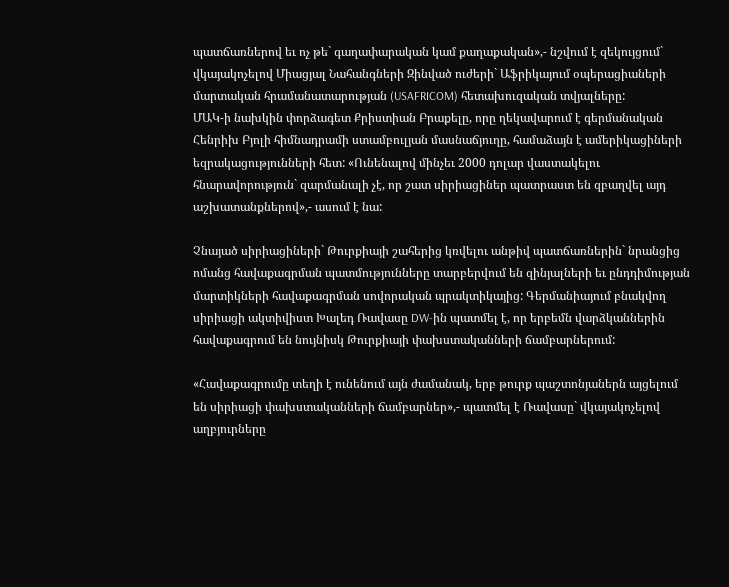պատճառներով եւ ոչ թե` գաղափարական կամ քաղաքական»,- նշվում է զեկույցում` վկայակոչելով Միացյալ Նահանգների Զինված ուժերի` Աֆրիկայում օպերացիաների մարտական հրամանատարության (USAFRICOM) հետախուզական տվյալները:
ՄԱԿ-ի նախկին փորձագետ Քրիստիան Բրաքելը, որը ղեկավարում է գերմանական Հենրիխ Բյոլի հիմնադրամի ստամբուլյան մասնաճյուղը, համաձայն է ամերիկացիների եզրակացությունների հետ: «Ունենալով մինչեւ 2000 դոլար վաստակելու հնարավորություն` զարմանալի չէ, որ շատ սիրիացիներ պատրաստ են զբաղվել այդ աշխատանքներով»,- ասում է նա:

Չնայած սիրիացիների` Թուրքիայի շահերից կռվելու անթիվ պատճառներին` նրանցից ոմանց հավաքագրման պատմությունները տարբերվում են զինյալների եւ ընդդիմության մարտիկների հավաքագրման սովորական պրակտիկայից: Գերմանիայում բնակվող սիրիացի ակտիվիստ Խալեդ Ռավասը DW-ին պատմել է, որ երբեմն վարձկաններին հավաքագրում են նույնիսկ Թուրքիայի փախստականների ճամբարներում:

«Հավաքագրումը տեղի է ունենում այն ժամանակ, երբ թուրք պաշտոնյաներն այցելում են սիրիացի փախստականների ճամբարներ»,- պատմել է Ռավասը` վկայակոչելով աղբյուրները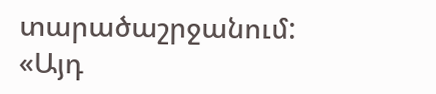տարածաշրջանում: «Այդ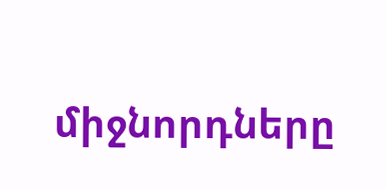միջնորդները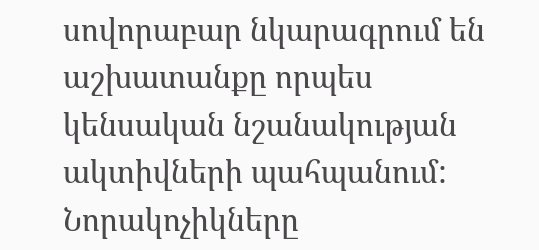սովորաբար նկարագրում են աշխատանքը որպես կենսական նշանակության ակտիվների պահպանում: Նորակոչիկները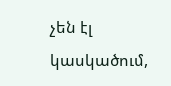չեն էլ կասկածում,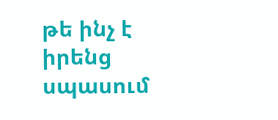թե ինչ է իրենց սպասում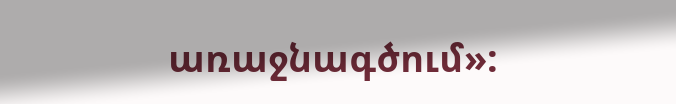առաջնագծում»: